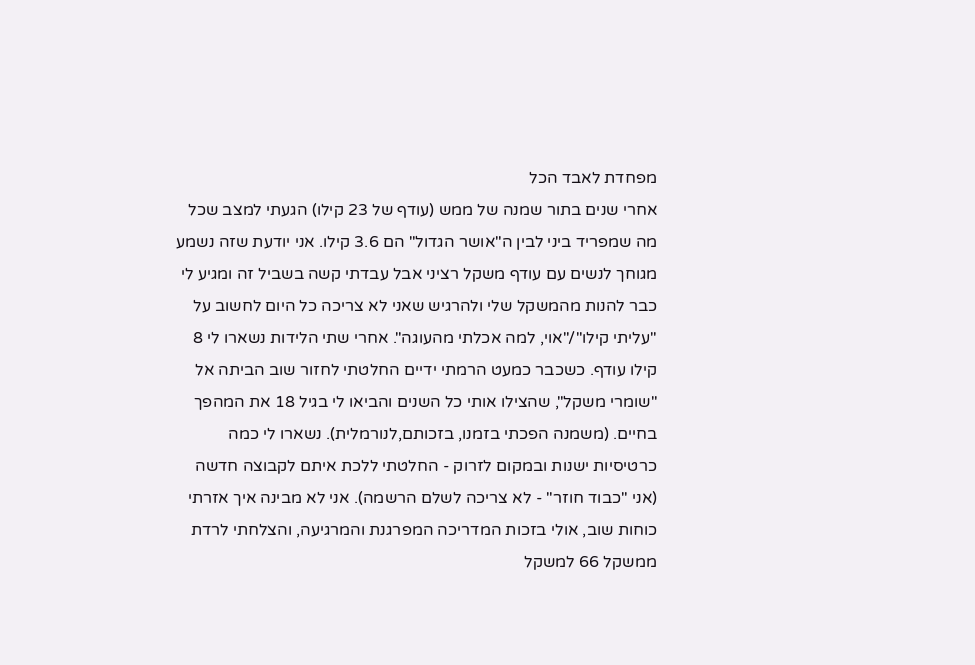מפחדת לאבד הכל
אחרי שנים בתור שמנה של ממש (עודף של 23 קילו) הגעתי למצב שכל מה שמפריד ביני לבין ה"אושר הגדול" הם 3.6 קילו. אני יודעת שזה נשמע מגוחך לנשים עם עודף משקל רציני אבל עבדתי קשה בשביל זה ומגיע לי כבר להנות מהמשקל שלי ולהרגיש שאני לא צריכה כל היום לחשוב על "עליתי קילו"/"אוי, למה אכלתי מהעוגה". אחרי שתי הלידות נשארו לי 8 קילו עודף. כשכבר כמעט הרמתי ידיים החלטתי לחזור שוב הביתה אל "שומרי משקל", שהצילו אותי כל השנים והביאו לי בגיל 18 את המהפך בחיים. (משמנה הפכתי בזמנו, בזכותם,לנורמלית). נשארו לי כמה כרטיסיות ישנות ובמקום לזרוק - החלטתי ללכת איתם לקבוצה חדשה (אני "כבוד חוזר" - לא צריכה לשלם הרשמה). אני לא מבינה איך אזרתי כוחות שוב, אולי בזכות המדריכה המפרגנת והמרגיעה, והצלחתי לרדת ממשקל 66 למשקל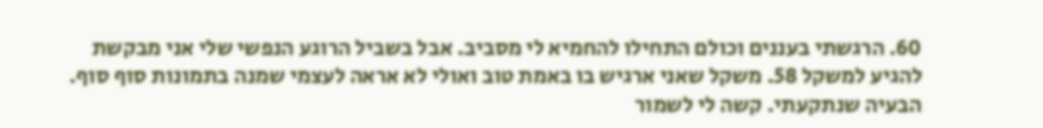60. הרגשתי בעננים וכולם התחילו להחמיא לי מסביב. אבל בשביל הרוגע הנפשי שלי אני מבקשת להגיע למשקל 58. משקל שאני ארגיש בו באמת טוב ואולי לא אראה לעצמי שמנה בתמונות סוף סוף. הבעיה שנתקעתי. קשה לי לשמור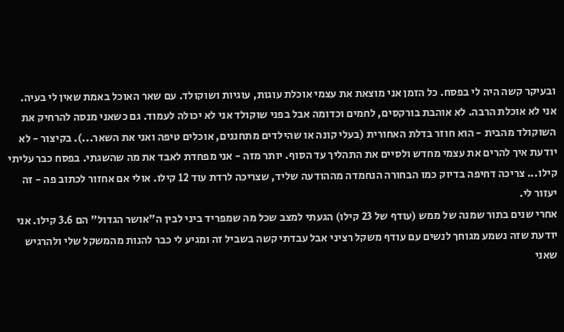ובעיקר קשה היה לי בפסח. כל הזמן אני מוצאת את עצמי אוכלת עוגות, עוגיות ושוקולד. עם שאר האוכל באמת שאין לי בעיה. אני לא אוכלת הרבה. לא אוהבת בורקסים, לחמים וכדומה אבל בפני שוקולד אני לא יכולה לעמוד. גם כשאני מנסה להרחיק את השוקולד מהבית - הוא חוזר בדלת האחורית (בעלי קונה או שהילדים מתחננים, אוכלים טיפה ואני את השאר...). בקיצור - לא יודעת איך להרים את עצמי מחדש ולסיים את התהליך עד הסוף. יותר מזה - אני מפחדת לאבד את מה שהשגתי. בפסח כבר עליתי קילו... צריכה דחיפה בדיוק כמו הבחורה הנחמדה מההודעה שליד, שצריכה לרדת עוד 12 קילו. אולי אם אחזור לכתוב פה - זה יעזור לי.
אחרי שנים בתור שמנה של ממש (עודף של 23 קילו) הגעתי למצב שכל מה שמפריד ביני לבין ה"אושר הגדול" הם 3.6 קילו. אני יודעת שזה נשמע מגוחך לנשים עם עודף משקל רציני אבל עבדתי קשה בשביל זה ומגיע לי כבר להנות מהמשקל שלי ולהרגיש שאני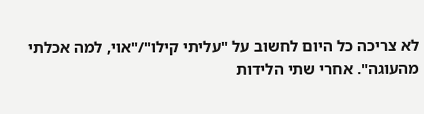לא צריכה כל היום לחשוב על "עליתי קילו"/"אוי, למה אכלתי מהעוגה". אחרי שתי הלידות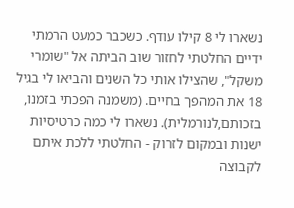נשארו לי 8 קילו עודף. כשכבר כמעט הרמתי ידיים החלטתי לחזור שוב הביתה אל "שומרי משקל", שהצילו אותי כל השנים והביאו לי בגיל 18 את המהפך בחיים. (משמנה הפכתי בזמנו, בזכותם,לנורמלית). נשארו לי כמה כרטיסיות ישנות ובמקום לזרוק - החלטתי ללכת איתם לקבוצה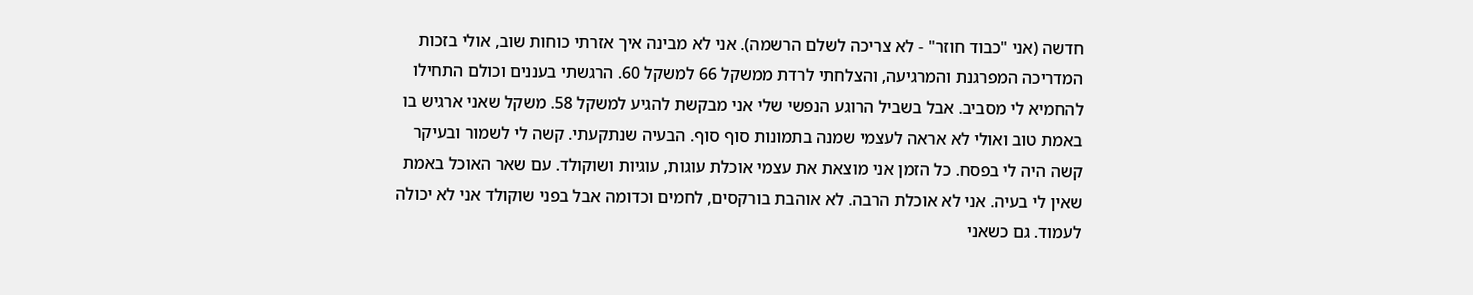חדשה (אני "כבוד חוזר" - לא צריכה לשלם הרשמה). אני לא מבינה איך אזרתי כוחות שוב, אולי בזכות המדריכה המפרגנת והמרגיעה, והצלחתי לרדת ממשקל 66 למשקל 60. הרגשתי בעננים וכולם התחילו להחמיא לי מסביב. אבל בשביל הרוגע הנפשי שלי אני מבקשת להגיע למשקל 58. משקל שאני ארגיש בו באמת טוב ואולי לא אראה לעצמי שמנה בתמונות סוף סוף. הבעיה שנתקעתי. קשה לי לשמור ובעיקר קשה היה לי בפסח. כל הזמן אני מוצאת את עצמי אוכלת עוגות, עוגיות ושוקולד. עם שאר האוכל באמת שאין לי בעיה. אני לא אוכלת הרבה. לא אוהבת בורקסים, לחמים וכדומה אבל בפני שוקולד אני לא יכולה לעמוד. גם כשאני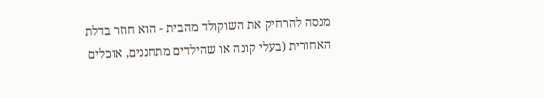מנסה להרחיק את השוקולד מהבית - הוא חוזר בדלת האחורית (בעלי קונה או שהילדים מתחננים, אוכלים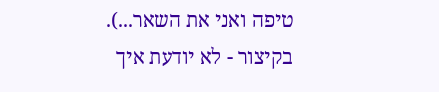טיפה ואני את השאר...). בקיצור - לא יודעת איך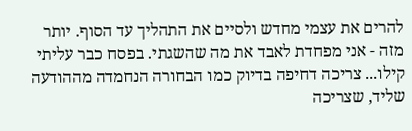להרים את עצמי מחדש ולסיים את התהליך עד הסוף. יותר מזה - אני מפחדת לאבד את מה שהשגתי. בפסח כבר עליתי קילו... צריכה דחיפה בדיוק כמו הבחורה הנחמדה מההודעה שליד, שצריכה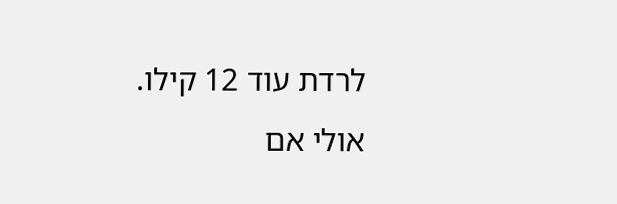לרדת עוד 12 קילו. אולי אם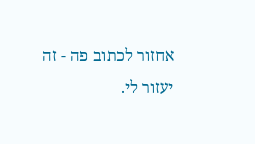אחזור לכתוב פה - זה יעזור לי.